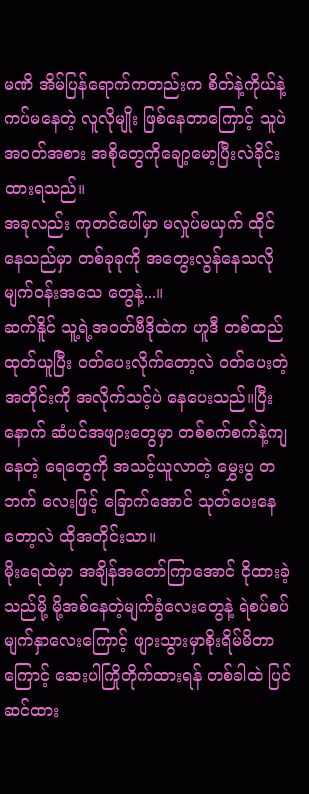မဏိ အိမ်ပြန်ရောက်ကတည်းက စိတ်နဲ့ကိုယ်နဲ့ကပ်မနေတဲ့ လူလိုမျိုး ဖြစ်နေတာကြောင့် သူပဲ အဝတ်အစား အစိုတွေကိုချော့မော့ပြီးလဲခိုင်းထားရသည်။
အခုလည်း ကုတင်ပေါ်မှာ မလှုပ်မယှက် ထိုင်နေသည်မှာ တစ်ခုခုကို အတွေးလွန်နေသလို မျက်ဝန်းအသေ တွေနဲ့...။
ဆက်နိူင် သူ့ရဲ့အဝတ်ဗီဒိုထဲက ဟူဒီ တစ်ထည်ထုတ်ယူပြီး ဝတ်ပေးလိုက်တော့လဲ ဝတ်ပေးတဲ့အတိုင်းကို အလိုက်သင့်ပဲ နေပေးသည်။ပြီးနောက် ဆံပင်အဖျားတွေမှာ တစ်စက်စက်နဲ့ကျနေတဲ့ ရေတွေကို အသင့်ယူလာတဲ့ မွှေးပွ တဘက် လေးဖြင့် ခြောက်အောင် သုတ်ပေးနေတော့လဲ ထိုအတိုင်းသာ။
မိုးရေထဲမှာ အချိန်အတော်ကြာအောင် ငိုထားခဲ့သည်မို့ မို့အစ်နေတဲ့မျက်ခွံလေးတွေနဲ့ ရဲစပ်စပ်မျက်နှာလေးကြောင့် ဖျားသွားမှာစိုးရိမ်မိတာကြောင့် ဆေးပါကြိုတိုက်ထားရန် တစ်ခါထဲ ပြင်ဆင်ထား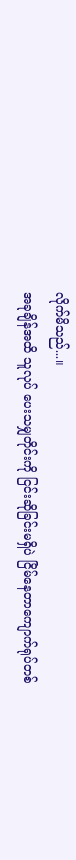လိုက်မိသည်...။
အခုချိန်အထိ သူလုပ် ပေးသမျှတိုင်းကို ငြင်းဆိုခြင်းမရှိပဲ ငြိမ်နေတာကျောက်ရုပ်တစ်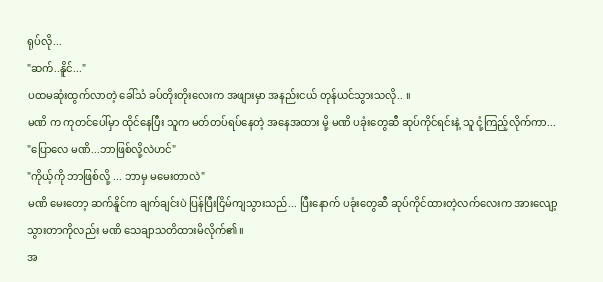ရုပ်လို...
"ဆက်..နိူင်..."
ပထမဆုံးထွက်လာတဲ့ ခေါ်သံ ခပ်တိုးတိုးလေးက အဖျားမှာ အနည်းငယ် တုန်ယင်သွားသလို.. ။
မဏိ က ကုတင်ပေါ်မှာ ထိုင်နေပြီး သူက မတ်တပ်ရပ်နေတဲ့ အနေအထား မို့ မဏိ ပခုံးတွေဆီ ဆုပ်ကိုင်ရင်းနဲ့ သူ ငုံ့ကြည့်လိုက်ကာ...
"ပြောလေ မဏိ...ဘာဖြစ်လို့လဲဟင်"
"ကိုယ့်ကို ဘာဖြစ်လို့ ... ဘာမှ မမေးတာလဲ"
မဏိ မေးတော့ ဆက်နိူင်က ချက်ချင်းပဲ ပြန်ပြီးငြိမ်ကျသွားသည်... ပြီးနောက် ပခုံးတွေဆီ ဆုပ်ကိုင်ထားတဲ့လက်လေးက အားလျော့သွားတာကိုလည်း မဏိ သေချာသတိထားမိလိုက်၏။
အ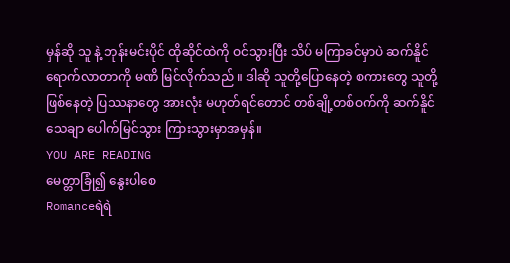မှန်ဆို သူ နဲ့ ဘုန်းမင်းပိုင် ထိုဆိုင်ထဲကို ဝင်သွားပြီး သိပ် မကြာခင်မှာပဲ ဆက်နိူင် ရောက်လာတာကို မဏိ မြင်လိုက်သည် ။ ဒါဆို သူတို့ပြောနေတဲ့ စကားတွေ သူတို့ ဖြစ်နေတဲ့ ပြဿနာတွေ အားလုံး မဟုတ်ရင်တောင် တစ်ချို့တစ်ဝက်ကို ဆက်နိူင် သေချာ ပေါက်မြင်သွား ကြားသွားမှာအမှန်။
YOU ARE READING
မေတ္တာခြုံ၍ နွေးပါစေ
Romanceရဲရဲ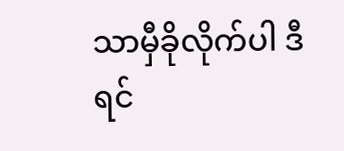သာမှီခိုလိုက်ပါ ဒီရင်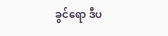ခွင်ရော ဒီပ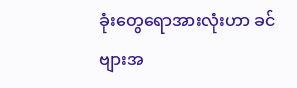ခုံးတွေရောအားလုံးဟာ ခင်ဗျားအ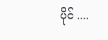ပိုင် ....